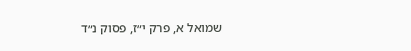שמואל א, פרק י״ז, פסוק נ״ד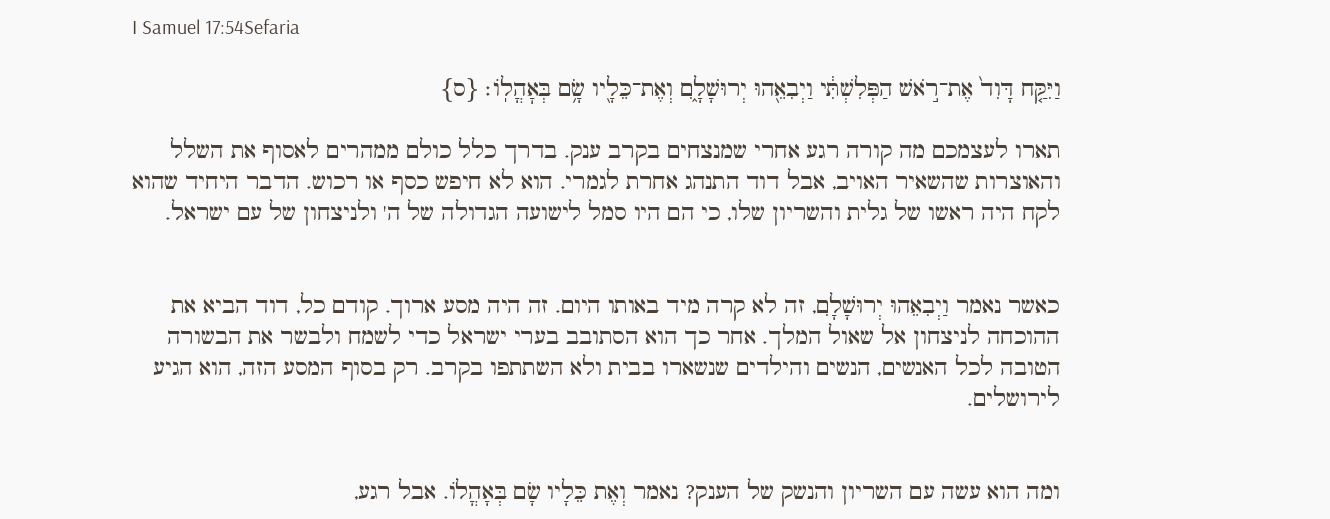I Samuel 17:54Sefaria

וַיִּקַּ֤ח דָּוִד֙ אֶת־רֹ֣אשׁ הַפְּלִשְׁתִּ֔י וַיְבִאֵ֖הוּ יְרוּשָׁלָ֑͏ִם וְאֶת־כֵּלָ֖יו שָׂ֥ם בְּאׇהֳלֽוֹ׃ {ס}

תארו לעצמכם מה קורה רגע אחרי שמנצחים בקרב ענק. בדרך כלל כולם ממהרים לאסוף את השלל והאוצרות שהשאיר האויב, אבל דוד התנהג אחרת לגמרי. הוא לא חיפש כסף או רכוש. הדבר היחיד שהוא לקח היה ראשו של גלית והשריון שלו, כי הם היו סמל לישועה הגדולה של ה' ולניצחון של עם ישראל.


כאשר נאמר וַיְבִאֵהוּ יְרוּשָׁלִָם, זה לא קרה מיד באותו היום. זה היה מסע ארוך. קודם כל, דוד הביא את ההוכחה לניצחון אל שאול המלך. אחר כך הוא הסתובב בערי ישראל כדי לשמח ולבשר את הבשורה הטובה לכל האנשים, הנשים והילדים שנשארו בבית ולא השתתפו בקרב. רק בסוף המסע הזה, הוא הגיע לירושלים.


ומה הוא עשה עם השריון והנשק של הענק? נאמר וְאֶת כֵּלָיו שָׂם בְּאָהֳלוֹ. אבל רגע,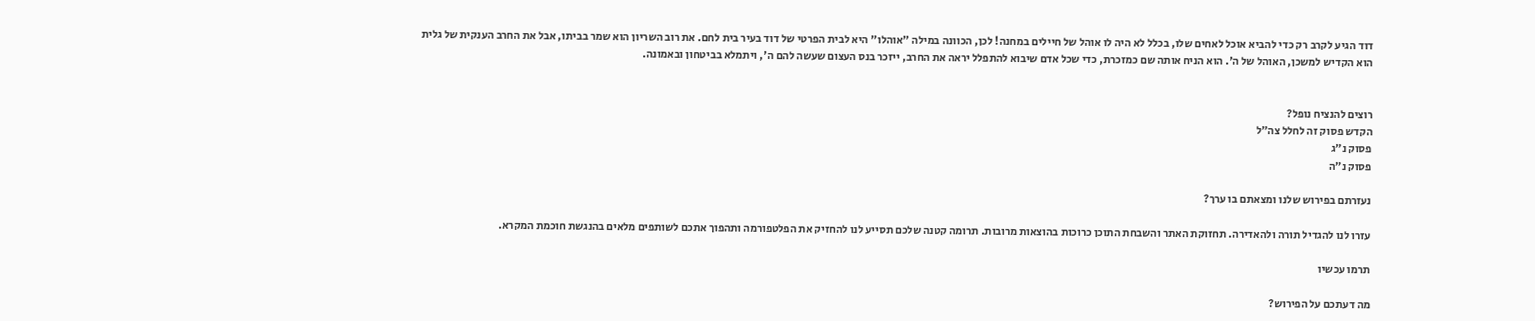דוד הגיע לקרב רק כדי להביא אוכל לאחים שלו, בכלל לא היה לו אוהל של חיילים במחנה! לכן, הכוונה במילה "אוהלו" היא לבית הפרטי של דוד בעיר בית לחם. את רוב השריון הוא שמר בביתו, אבל את החרב הענקית של גלית הוא הקדיש למשכן, האוהל של ה'. הוא הניח אותה שם כמזכרת, כדי שכל אדם שיבוא להתפלל יראה את החרב, ייזכר בנס העצום שעשה להם ה', ויתמלא בביטחון ובאמונה.


רוצים להנציח נופל?
הקדש פסוק זה לחלל צה״ל
פסוק נ״ג
פסוק נ״ה

נעזרתם בפירוש שלנו ומצאתם בו ערך?

עזרו לנו להגדיל תורה ולהאדירה. תחזוקת האתר והשבחת התוכן כרוכות בהוצאות מרובות. תרומה קטנה שלכם תסייע לנו להחזיק את הפלטפורמה ותהפוך אתכם לשותפים מלאים בהנגשת חוכמת המקרא.

תרמו עכשיו

מה דעתכם על הפירוש?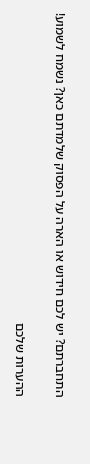התחברתם? יש לכם חידוש או הארה על הפסוק שלמדתם כאן? נשמח לשמוע!

ההערות שלכם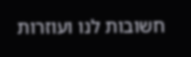חשובות לנו ועוזרות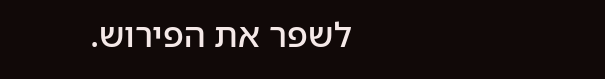לשפר את הפירוש.